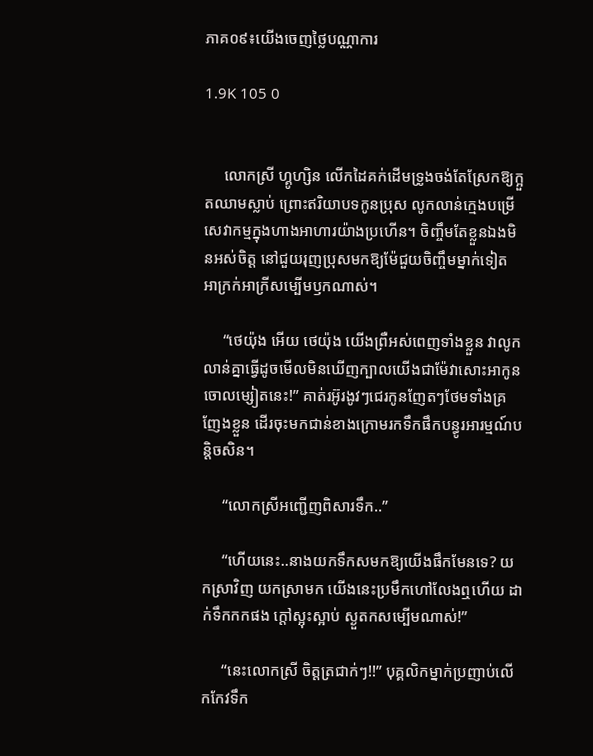ភាគ០៩៖យើងចេញថ្លៃបណ្ណាការ

1.9K 105 0


     លោកស្រី ហ្គូហ្សិន លើកដៃគក់ដើមទ្រូងចង់តែស្រែកឱ្យក្អួតឈាមស្លាប់ ព្រោះឥរិយាបទកូនប្រុស លូកលាន់ក្មេងបម្រើសេវាកម្មក្នុងហាងអាហារយ៉ាងប្រហើន។ ចិញ្ចឹមតែខ្លួនឯងមិនអស់ចិត្ត នៅជួយរុញប្រុសមកឱ្យម៉ែជួយចិញ្ចឹមម្នាក់ទៀត អាក្រក់អាក្រីសម្បើមឫកណាស់។

     “ថេយ៉ុង អើយ ថេយ៉ុង យើងព្រឺអស់ពេញទាំងខ្លួន វាលូកលាន់គ្នាធ្វើដូចមើលមិនឃើញក្បាលយើងជាម៉ែវាសោះអាកូនចោលម្សៀតនេះ!” គាត់រអ៊ូរងូវៗជេរកូនញែតៗថែមទាំងគ្រញែងខ្លួន ដើរចុះមកជាន់ខាងក្រោមរកទឹកផឹកបន្ធូរអារម្មណ៍បន្តិចសិន។

     “លោកស្រីអញ្ជើញពិសារទឹក..”

     “ហើយនេះ..នាងយកទឹកសមកឱ្យយើងផឹកមែនទេ? យកស្រាវិញ យកស្រាមក យើងនេះប្រមឹកហៅលែងឮហើយ ដាក់ទឹកកកផង ក្តៅស្អុះស្អាប់ ស្ងួតកសម្បើមណាស់!”

     “នេះលោកស្រី ចិត្តត្រជាក់ៗ!!” បុគ្គលិកម្នាក់ប្រញាប់លើកកែវទឹក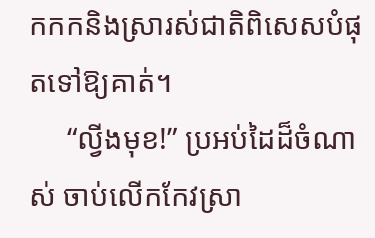កកកនិងស្រារស់ជាតិពិសេសបំផុតទៅឱ្យគាត់។
     “ល្វីងមុខ!” ប្រអប់ដៃដ៏ចំណាស់ ចាប់លើកកែវស្រា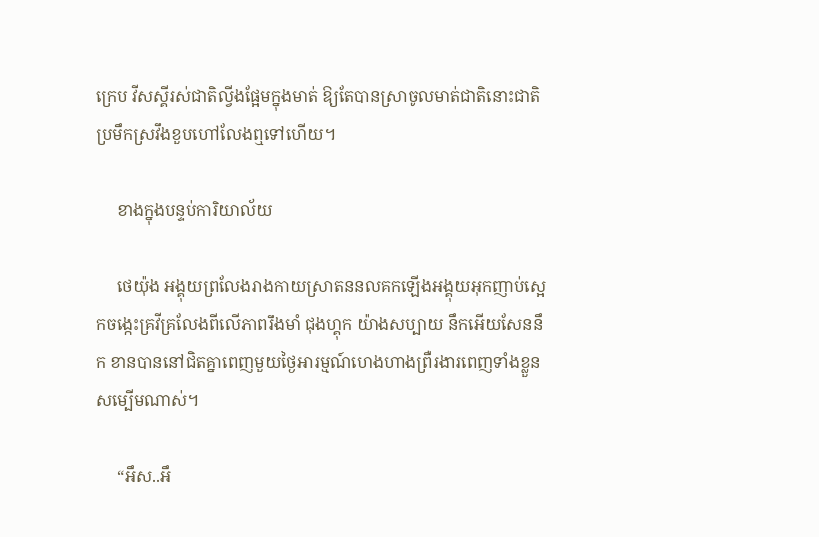ក្រេប វីសស្គីរស់ជាតិល្វីងផ្អែមក្នុងមាត់ ឱ្យតែបានស្រាចូលមាត់ជាតិនោះជាតិប្រមឹកស្រវឹងខួបហៅលែងឮទៅហើយ។

     ខាងក្នុងបន្ទប់ការិយាល័យ

     ថេយ៉ុង អង្គុយព្រលែងរាងកាយស្រាតននលគកឡើងអង្គុយអុកញាប់ស្អេកចង្កេះគ្រវីគ្រលែងពីលើភាពរឹងមាំ ជុងហ្គុក យ៉ាងសប្បាយ នឹកអើយសែននឹក ខានបាននៅជិតគ្នាពេញមួយថ្ងៃអារម្មណ៍ហេងហាងព្រឺរងារពេញទាំងខ្លួនសម្បើមណាស់។

     “អឹស..អឹ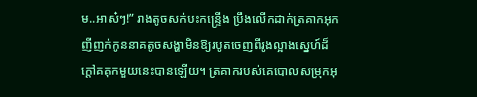ម..អាស៎ៗ!” រាងតូចសក់បះកន្ទ្រើង ប្រឹងលើកដាក់ត្រគាកអុកញីញក់កូននាគតូចសង្ហាមិនឱ្យរបូតចេញពីរូងល្អាងស្នេហ៍ដ៏ក្តៅគគុកមួយនេះបានឡើយ។ ត្រគាករបស់គេបោលសម្រុកអុ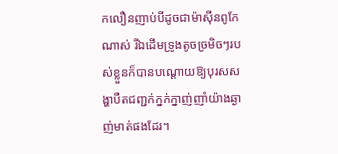កលឿនញាប់បីដូចជាម៉ាស៊ីនពូកែណាស់ រីឯដើមទ្រូងតូចច្រមិចៗរបស់ខ្លួនក៏បានបណ្តោយឱ្យបុរសសង្ហាបឺតជញ្ជក់ក្នក់ក្នាញ់ញាំយ៉ាងឆ្ងាញ់មាត់ផងដែរ។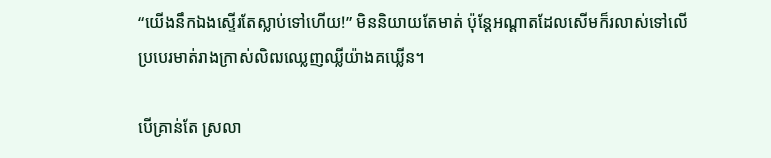“យើងនឹកឯងស្ទើរតែស្លាប់ទៅហើយ!” មិននិយាយតែមាត់ ប៉ុន្តែអណ្តាតដែលសើមក៏រលាស់ទៅលើប្របេរមាត់រាងក្រាស់លិឍឈ្លេញឈ្លីយ៉ាងគឃ្លើន។

បើគ្រាន់តែ ស្រលា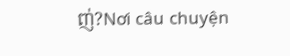ញ់?Nơi câu chuyện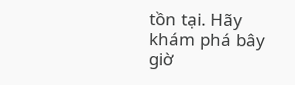tồn tại. Hãy khám phá bây giờ